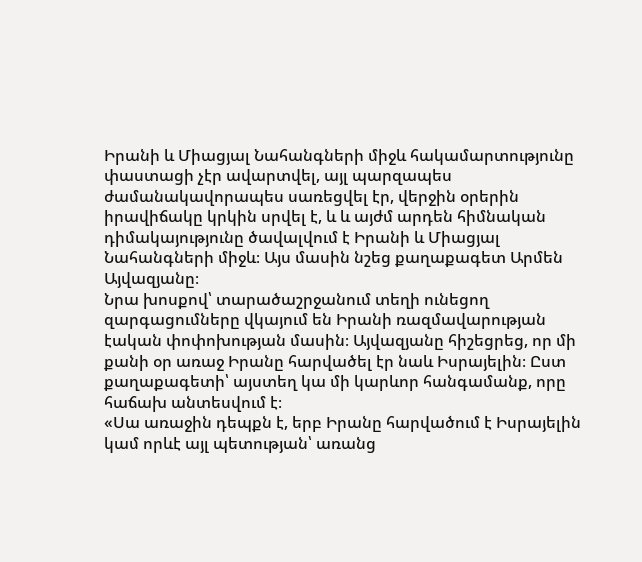Իրանի և Միացյալ Նահանգների միջև հակամարտությունը փաստացի չէր ավարտվել, այլ պարզապես ժամանակավորապես սառեցվել էր, վերջին օրերին իրավիճակը կրկին սրվել է, և և այժմ արդեն հիմնական դիմակայությունը ծավալվում է Իրանի և Միացյալ Նահանգների միջև։ Այս մասին նշեց քաղաքագետ Արմեն Այվազյանը։
Նրա խոսքով՝ տարածաշրջանում տեղի ունեցող զարգացումները վկայում են Իրանի ռազմավարության էական փոփոխության մասին։ Այվազյանը հիշեցրեց, որ մի քանի օր առաջ Իրանը հարվածել էր նաև Իսրայելին։ Ըստ քաղաքագետի՝ այստեղ կա մի կարևոր հանգամանք, որը հաճախ անտեսվում է։
«Սա առաջին դեպքն է, երբ Իրանը հարվածում է Իսրայելին կամ որևէ այլ պետության՝ առանց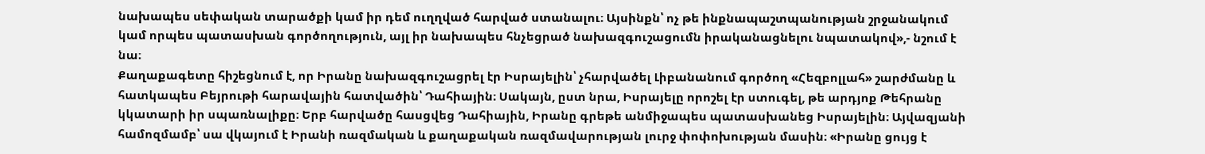նախապես սեփական տարածքի կամ իր դեմ ուղղված հարված ստանալու։ Այսինքն՝ ոչ թե ինքնապաշտպանության շրջանակում կամ որպես պատասխան գործողություն, այլ իր նախապես հնչեցրած նախազգուշացումն իրականացնելու նպատակով»,- նշում է նա։
Քաղաքագետը հիշեցնում է, որ Իրանը նախազգուշացրել էր Իսրայելին՝ չհարվածել Լիբանանում գործող «Հեզբոլլահ» շարժմանը և հատկապես Բեյրութի հարավային հատվածին՝ Դահիային։ Սակայն, ըստ նրա, Իսրայելը որոշել էր ստուգել, թե արդյոք Թեհրանը կկատարի իր սպառնալիքը։ Երբ հարվածը հասցվեց Դահիային, Իրանը գրեթե անմիջապես պատասխանեց Իսրայելին։ Այվազյանի համոզմամբ՝ սա վկայում է Իրանի ռազմական և քաղաքական ռազմավարության լուրջ փոփոխության մասին։ «Իրանը ցույց է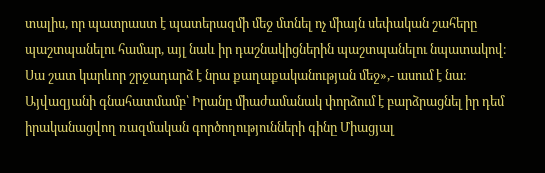տալիս, որ պատրաստ է պատերազմի մեջ մտնել ոչ միայն սեփական շահերը պաշտպանելու համար, այլ նաև իր դաշնակիցներին պաշտպանելու նպատակով։ Սա շատ կարևոր շրջադարձ է նրա քաղաքականության մեջ»,- ասում է նա։
Այվազյանի գնահատմամբ՝ Իրանը միաժամանակ փորձում է բարձրացնել իր դեմ իրականացվող ռազմական գործողությունների գինը Միացյալ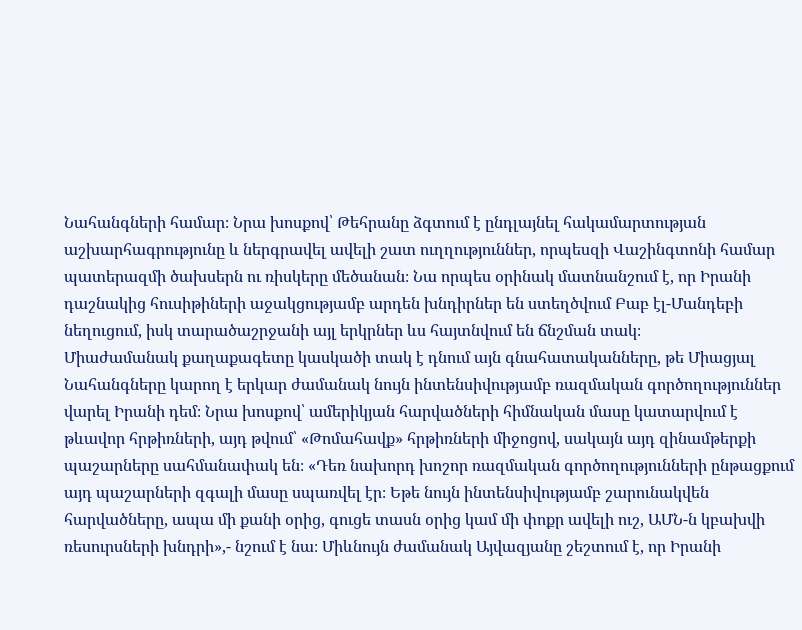Նահանգների համար։ Նրա խոսքով՝ Թեհրանը ձգտում է ընդլայնել հակամարտության աշխարհագրությունը և ներգրավել ավելի շատ ուղղություններ, որպեսզի Վաշինգտոնի համար պատերազմի ծախսերն ու ռիսկերը մեծանան։ Նա որպես օրինակ մատնանշում է, որ Իրանի դաշնակից հուսիթիների աջակցությամբ արդեն խնդիրներ են ստեղծվում Բաբ էլ-Մանդեբի նեղուցում, իսկ տարածաշրջանի այլ երկրներ ևս հայտնվում են ճնշման տակ։
Միաժամանակ քաղաքագետը կասկածի տակ է դնում այն գնահատականները, թե Միացյալ Նահանգները կարող է երկար ժամանակ նույն ինտենսիվությամբ ռազմական գործողություններ վարել Իրանի դեմ։ Նրա խոսքով՝ ամերիկյան հարվածների հիմնական մասը կատարվում է թևավոր հրթիռների, այդ թվում՝ «Թոմահավք» հրթիռների միջոցով, սակայն այդ զինամթերքի պաշարները սահմանափակ են։ «Դեռ նախորդ խոշոր ռազմական գործողությունների ընթացքում այդ պաշարների զգալի մասը սպառվել էր։ Եթե նույն ինտենսիվությամբ շարունակվեն հարվածները, ապա մի քանի օրից, գուցե տասն օրից կամ մի փոքր ավելի ուշ, ԱՄՆ-ն կբախվի ռեսուրսների խնդրի»,- նշում է նա։ Միևնույն ժամանակ Այվազյանը շեշտում է, որ Իրանի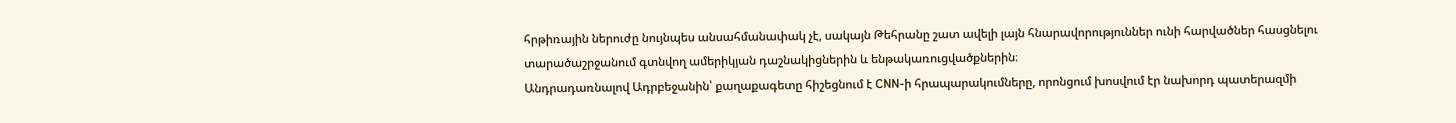հրթիռային ներուժը նույնպես անսահմանափակ չէ, սակայն Թեհրանը շատ ավելի լայն հնարավորություններ ունի հարվածներ հասցնելու տարածաշրջանում գտնվող ամերիկյան դաշնակիցներին և ենթակառուցվածքներին։
Անդրադառնալով Ադրբեջանին՝ քաղաքագետը հիշեցնում է CNN-ի հրապարակումները, որոնցում խոսվում էր նախորդ պատերազմի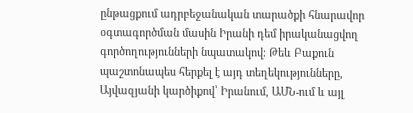ընթացքում ադրբեջանական տարածքի հնարավոր օգտագործման մասին Իրանի դեմ իրականացվող գործողությունների նպատակով։ Թեև Բաքուն պաշտոնապես հերքել է այդ տեղեկությունները, Այվազյանի կարծիքով՝ Իրանում, ԱՄՆ-ում և այլ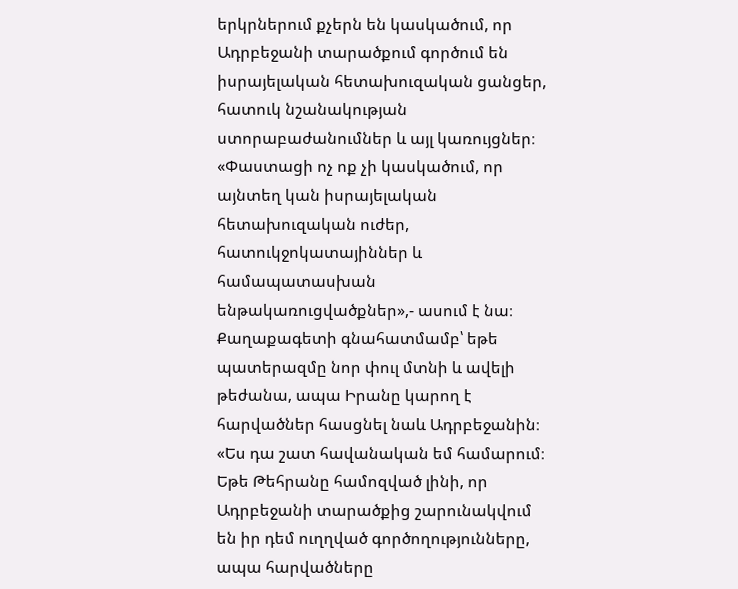երկրներում քչերն են կասկածում, որ Ադրբեջանի տարածքում գործում են իսրայելական հետախուզական ցանցեր, հատուկ նշանակության ստորաբաժանումներ և այլ կառույցներ։ «Փաստացի ոչ ոք չի կասկածում, որ այնտեղ կան իսրայելական հետախուզական ուժեր, հատուկջոկատայիններ և համապատասխան ենթակառուցվածքներ»,- ասում է նա։
Քաղաքագետի գնահատմամբ՝ եթե պատերազմը նոր փուլ մտնի և ավելի թեժանա, ապա Իրանը կարող է հարվածներ հասցնել նաև Ադրբեջանին։ «Ես դա շատ հավանական եմ համարում։ Եթե Թեհրանը համոզված լինի, որ Ադրբեջանի տարածքից շարունակվում են իր դեմ ուղղված գործողությունները, ապա հարվածները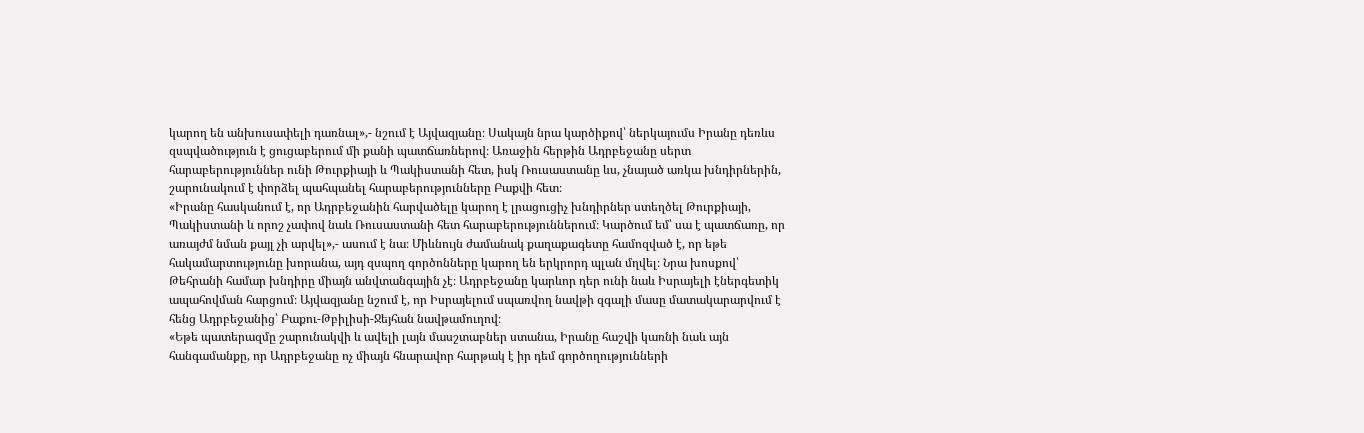կարող են անխուսափելի դառնալ»,- նշում է Այվազյանը։ Սակայն նրա կարծիքով՝ ներկայումս Իրանը դեռևս զսպվածություն է ցուցաբերում մի քանի պատճառներով։ Առաջին հերթին Ադրբեջանը սերտ հարաբերություններ ունի Թուրքիայի և Պակիստանի հետ, իսկ Ռուսաստանը ևս, չնայած առկա խնդիրներին, շարունակում է փորձել պահպանել հարաբերությունները Բաքվի հետ։
«Իրանը հասկանում է, որ Ադրբեջանին հարվածելը կարող է լրացուցիչ խնդիրներ ստեղծել Թուրքիայի, Պակիստանի և որոշ չափով նաև Ռուսաստանի հետ հարաբերություններում։ Կարծում եմ՝ սա է պատճառը, որ առայժմ նման քայլ չի արվել»,- ասում է նա։ Միևնույն ժամանակ քաղաքագետը համոզված է, որ եթե հակամարտությունը խորանա, այդ զսպող գործոնները կարող են երկրորդ պլան մղվել։ Նրա խոսքով՝ Թեհրանի համար խնդիրը միայն անվտանգային չէ։ Ադրբեջանը կարևոր դեր ունի նաև Իսրայելի էներգետիկ ապահովման հարցում։ Այվազյանը նշում է, որ Իսրայելում սպառվող նավթի զգալի մասը մատակարարվում է հենց Ադրբեջանից՝ Բաքու-Թբիլիսի-Ջեյհան նավթամուղով։
«Եթե պատերազմը շարունակվի և ավելի լայն մասշտաբներ ստանա, Իրանը հաշվի կառնի նաև այն հանգամանքը, որ Ադրբեջանը ոչ միայն հնարավոր հարթակ է իր դեմ գործողությունների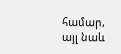համար, այլ նաև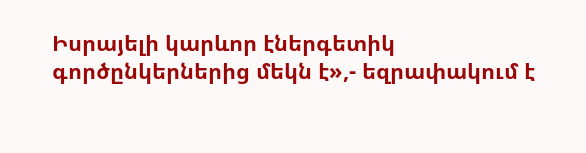Իսրայելի կարևոր էներգետիկ գործընկերներից մեկն է»,- եզրափակում է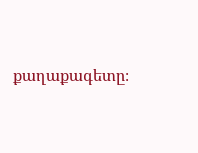քաղաքագետը։